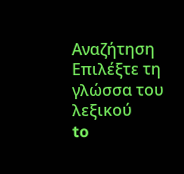Αναζήτηση
Επιλέξτε τη γλώσσα του λεξικού
to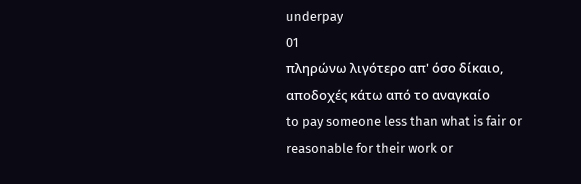underpay
01
πληρώνω λιγότερο απ' όσο δίκαιο, αποδοχές κάτω από το αναγκαίο
to pay someone less than what is fair or reasonable for their work or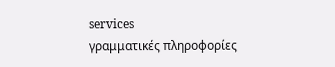services
γραμματικές πληροφορίες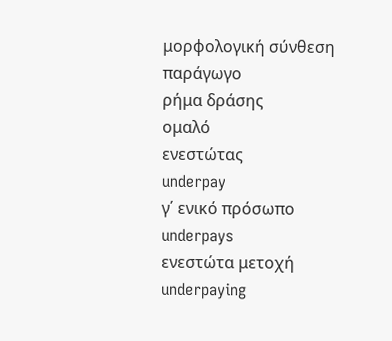μορφολογική σύνθεση
παράγωγο
ρήμα δράσης
ομαλό
ενεστώτας
underpay
γ΄ ενικό πρόσωπο
underpays
ενεστώτα μετοχή
underpaying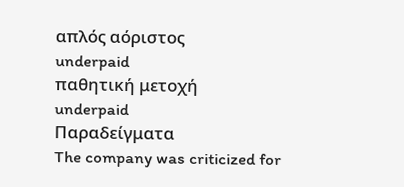απλός αόριστος
underpaid
παθητική μετοχή
underpaid
Παραδείγματα
The company was criticized for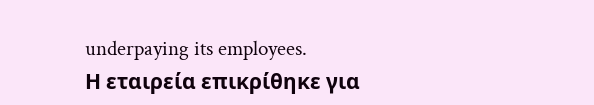underpaying its employees.
Η εταιρεία επικρίθηκε για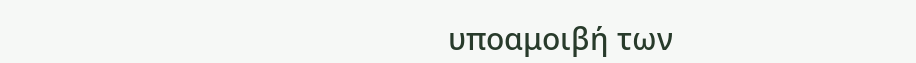υποαμοιβή των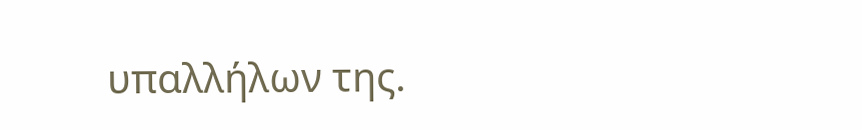υπαλλήλων της.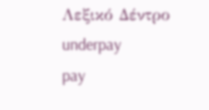Λεξικό Δέντρο
underpay
pay